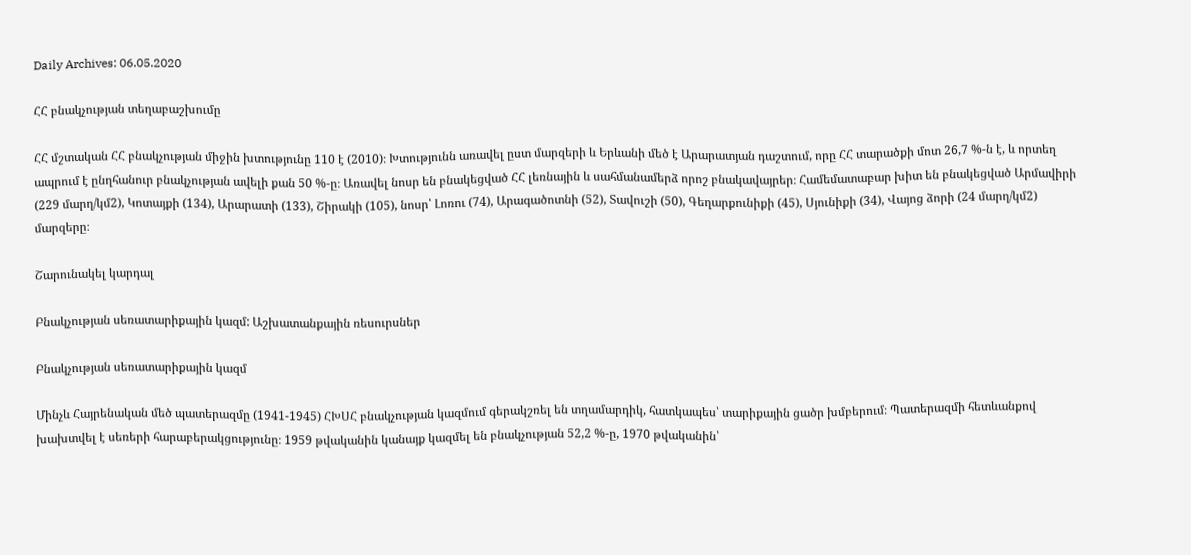Daily Archives: 06.05.2020

ՀՀ բնակչության տեղաբաշխումը

ՀՀ մշտական ՀՀ բնակչության միջին խտությունը 110 է (2010)։ Խտությունն առավել ըստ մարզերի և Երևանի մեծ է Արարատյան դաշտում, որը ՀՀ տարածքի մոտ 26,7 %-ն է, և որտեղ ապրում է ընղհանուր բնակչության ավելի քան 50 %-ը։ Առավել նոսր են բնակեցված ՀՀ լեռնային և սահմանամերձ որոշ բնակավայրեր։ Համեմատաբար խիտ են բնակեցված Արմավիրի (229 մարղ/կմ2), Կոտայքի (134), Արարատի (133), Շիրակի (105), նոսր՝ Լոռու (74), Արագածոտնի (52), Տավուշի (50), Գեղարքունիքի (45), Սյունիքի (34), Վայոց ձորի (24 մարղ/կմ2) մարզերը։

Շարունակել կարդալ

Բնակչության սեռատարիքային կազմ: Աշխատանքային ռեսուրսներ

Բնակչության սեռատարիքային կազմ

Մինչև Հայրենական մեծ պատերազմը (1941-1945) ՀԽՍՀ բնակչության կազմում գերակշռել են տղամարդիկ, հատկապես՝ տարիքային ցածր խմբերում։ Պատերազմի հետևանքով խախտվել է սեռերի հարաբերակցությունը։ 1959 թվականին կանայք կազմել են բնակչության 52,2 %-ը, 1970 թվականին՝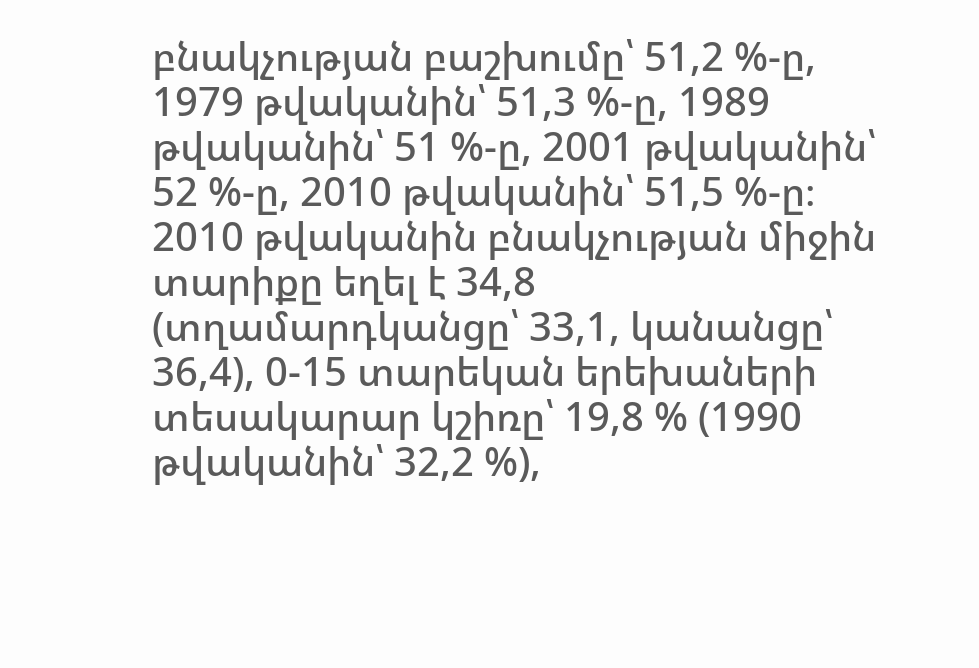բնակչության բաշխումը՝ 51,2 %-ը, 1979 թվականին՝ 51,3 %-ը, 1989 թվականին՝ 51 %-ը, 2001 թվականին՝ 52 %-ը, 2010 թվականին՝ 51,5 %-ը։ 2010 թվականին բնակչության միջին տարիքը եղել է 34,8 (տղամարդկանցը՝ 33,1, կանանցը՝ 36,4), 0-15 տարեկան երեխաների տեսակարար կշիռը՝ 19,8 % (1990 թվականին՝ 32,2 %),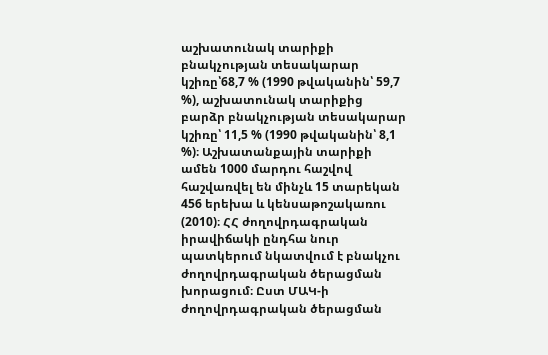աշխատունակ տարիքի բնակչության տեսակարար կշիռը՝68,7 % (1990 թվականին՝ 59,7 %), աշխատունակ տարիքից բարձր բնակչության տեսակարար կշիռը՝ 11,5 % (1990 թվականին՝ 8,1 %)։ Աշխատանքային տարիքի ամեն 1000 մարդու հաշվով հաշվառվել են մինչև 15 տարեկան 456 երեխա և կենսաթոշակառու (2010)։ ՀՀ ժողովրդագրական իրավիճակի ընդհա նուր պատկերում նկատվում է բնակչու ժողովրդագրական ծերացման խորացում։ Ըստ ՄԱԿ-ի ժողովրդագրական ծերացման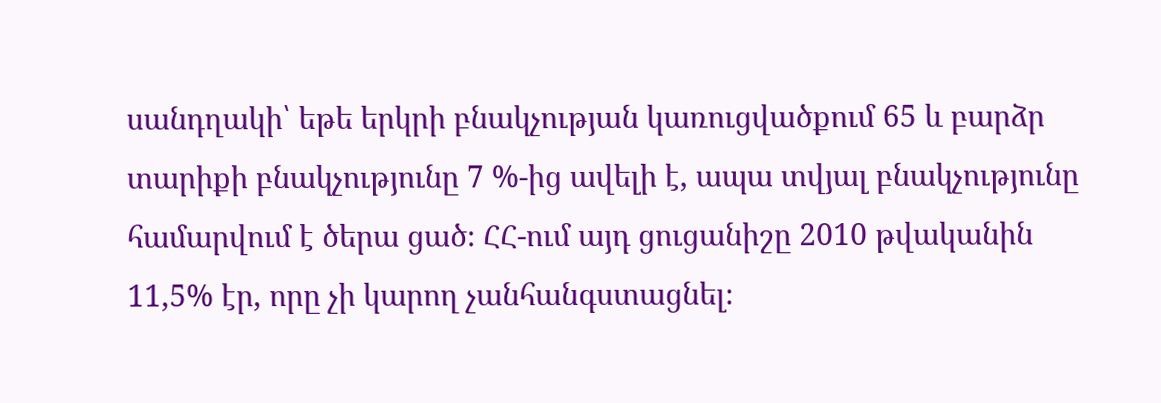սանդղակի՝ եթե երկրի բնակչության կառուցվածքում 65 և բարձր տարիքի բնակչությունը 7 %-ից ավելի է, ապա տվյալ բնակչությունը համարվում է ծերա ցած։ ՀՀ-ում այդ ցուցանիշը 2010 թվականին 11,5% էր, որը չի կարող չանհանգստացնել։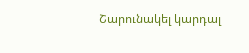Շարունակել կարդալ